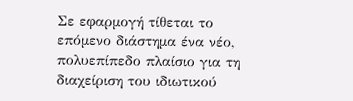Σε εφαρμογή τίθεται το επόμενο διάστημα ένα νέο, πολυεπίπεδο πλαίσιο για τη διαχείριση του ιδιωτικού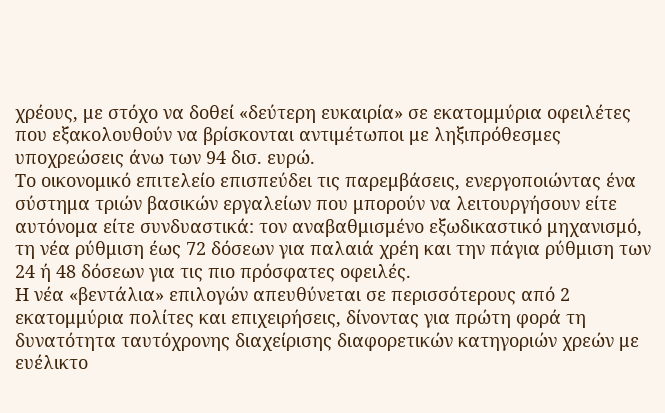χρέους, με στόχο να δοθεί «δεύτερη ευκαιρία» σε εκατομμύρια οφειλέτες που εξακολουθούν να βρίσκονται αντιμέτωποι με ληξιπρόθεσμες υποχρεώσεις άνω των 94 δισ. ευρώ.
Το οικονομικό επιτελείο επισπεύδει τις παρεμβάσεις, ενεργοποιώντας ένα σύστημα τριών βασικών εργαλείων που μπορούν να λειτουργήσουν είτε αυτόνομα είτε συνδυαστικά: τον αναβαθμισμένο εξωδικαστικό μηχανισμό, τη νέα ρύθμιση έως 72 δόσεων για παλαιά χρέη και την πάγια ρύθμιση των 24 ή 48 δόσεων για τις πιο πρόσφατες οφειλές.
Η νέα «βεντάλια» επιλογών απευθύνεται σε περισσότερους από 2 εκατομμύρια πολίτες και επιχειρήσεις, δίνοντας για πρώτη φορά τη δυνατότητα ταυτόχρονης διαχείρισης διαφορετικών κατηγοριών χρεών με ευέλικτο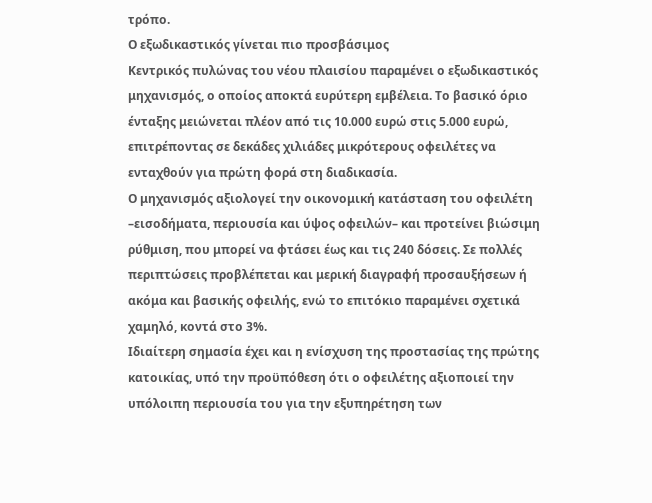τρόπο.
Ο εξωδικαστικός γίνεται πιο προσβάσιμος
Κεντρικός πυλώνας του νέου πλαισίου παραμένει ο εξωδικαστικός μηχανισμός, ο οποίος αποκτά ευρύτερη εμβέλεια. Το βασικό όριο ένταξης μειώνεται πλέον από τις 10.000 ευρώ στις 5.000 ευρώ, επιτρέποντας σε δεκάδες χιλιάδες μικρότερους οφειλέτες να ενταχθούν για πρώτη φορά στη διαδικασία.
Ο μηχανισμός αξιολογεί την οικονομική κατάσταση του οφειλέτη –εισοδήματα, περιουσία και ύψος οφειλών– και προτείνει βιώσιμη ρύθμιση, που μπορεί να φτάσει έως και τις 240 δόσεις. Σε πολλές περιπτώσεις προβλέπεται και μερική διαγραφή προσαυξήσεων ή ακόμα και βασικής οφειλής, ενώ το επιτόκιο παραμένει σχετικά χαμηλό, κοντά στο 3%.
Ιδιαίτερη σημασία έχει και η ενίσχυση της προστασίας της πρώτης κατοικίας, υπό την προϋπόθεση ότι ο οφειλέτης αξιοποιεί την υπόλοιπη περιουσία του για την εξυπηρέτηση των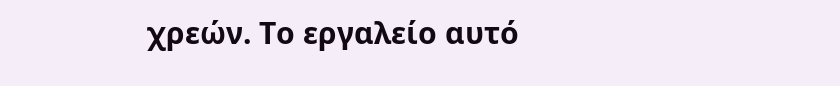χρεών. Το εργαλείο αυτό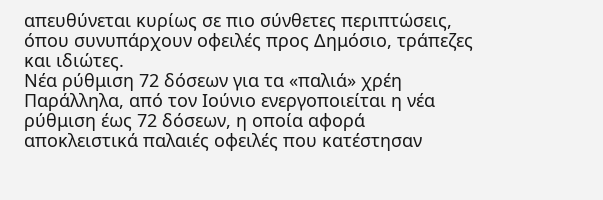απευθύνεται κυρίως σε πιο σύνθετες περιπτώσεις, όπου συνυπάρχουν οφειλές προς Δημόσιο, τράπεζες και ιδιώτες.
Νέα ρύθμιση 72 δόσεων για τα «παλιά» χρέη
Παράλληλα, από τον Ιούνιο ενεργοποιείται η νέα ρύθμιση έως 72 δόσεων, η οποία αφορά αποκλειστικά παλαιές οφειλές που κατέστησαν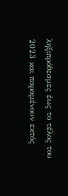ληξιπρόθεσμες έως το τέλος του 2023 και παραμένουν εκτός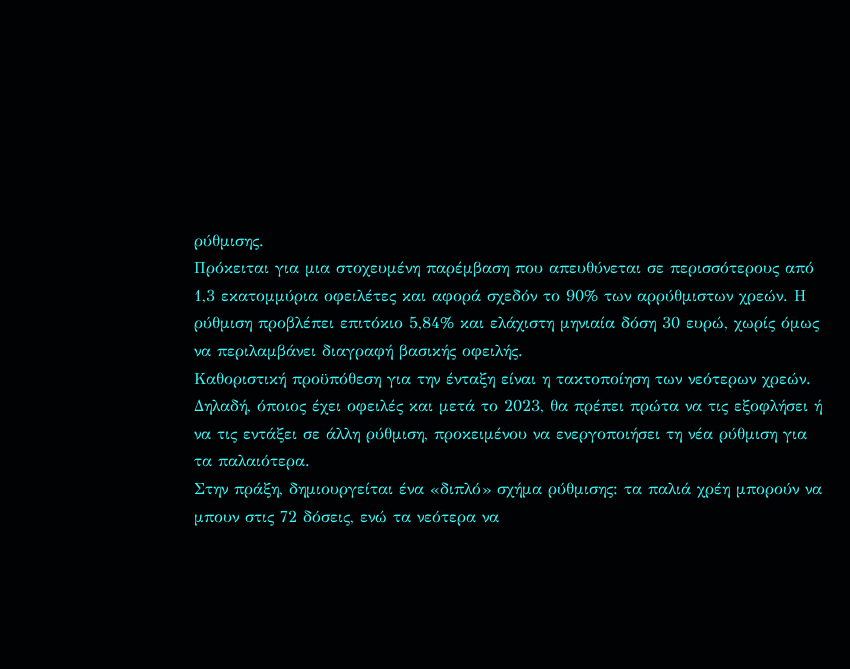ρύθμισης.
Πρόκειται για μια στοχευμένη παρέμβαση που απευθύνεται σε περισσότερους από 1,3 εκατομμύρια οφειλέτες και αφορά σχεδόν το 90% των αρρύθμιστων χρεών. Η ρύθμιση προβλέπει επιτόκιο 5,84% και ελάχιστη μηνιαία δόση 30 ευρώ, χωρίς όμως να περιλαμβάνει διαγραφή βασικής οφειλής.
Καθοριστική προϋπόθεση για την ένταξη είναι η τακτοποίηση των νεότερων χρεών. Δηλαδή, όποιος έχει οφειλές και μετά το 2023, θα πρέπει πρώτα να τις εξοφλήσει ή να τις εντάξει σε άλλη ρύθμιση, προκειμένου να ενεργοποιήσει τη νέα ρύθμιση για τα παλαιότερα.
Στην πράξη, δημιουργείται ένα «διπλό» σχήμα ρύθμισης: τα παλιά χρέη μπορούν να μπουν στις 72 δόσεις, ενώ τα νεότερα να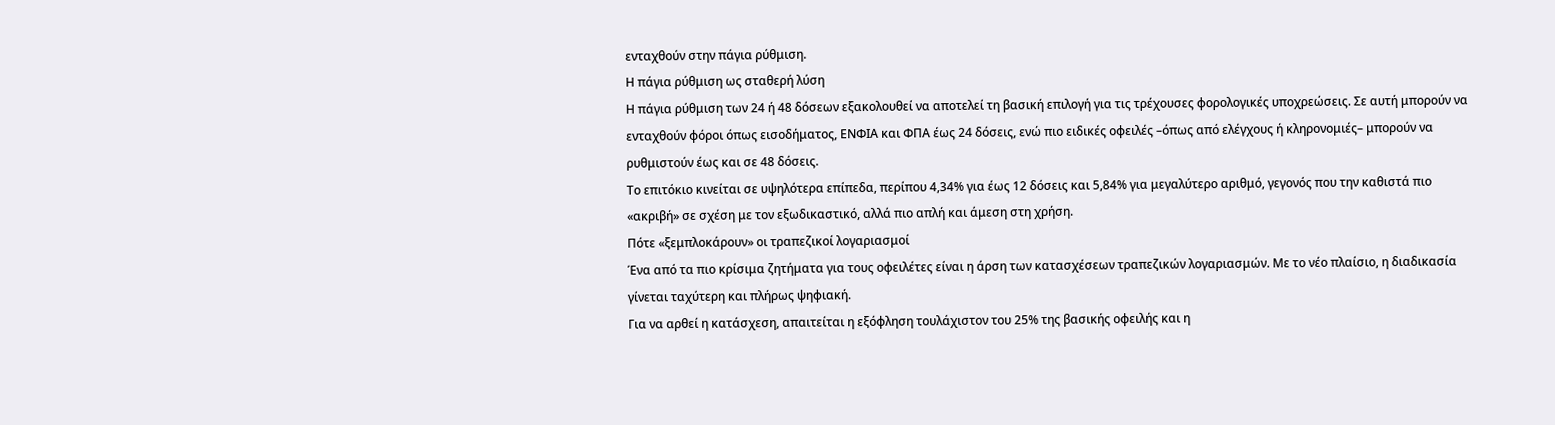ενταχθούν στην πάγια ρύθμιση.
Η πάγια ρύθμιση ως σταθερή λύση
Η πάγια ρύθμιση των 24 ή 48 δόσεων εξακολουθεί να αποτελεί τη βασική επιλογή για τις τρέχουσες φορολογικές υποχρεώσεις. Σε αυτή μπορούν να ενταχθούν φόροι όπως εισοδήματος, ΕΝΦΙΑ και ΦΠΑ έως 24 δόσεις, ενώ πιο ειδικές οφειλές –όπως από ελέγχους ή κληρονομιές– μπορούν να ρυθμιστούν έως και σε 48 δόσεις.
Το επιτόκιο κινείται σε υψηλότερα επίπεδα, περίπου 4,34% για έως 12 δόσεις και 5,84% για μεγαλύτερο αριθμό, γεγονός που την καθιστά πιο «ακριβή» σε σχέση με τον εξωδικαστικό, αλλά πιο απλή και άμεση στη χρήση.
Πότε «ξεμπλοκάρουν» οι τραπεζικοί λογαριασμοί
Ένα από τα πιο κρίσιμα ζητήματα για τους οφειλέτες είναι η άρση των κατασχέσεων τραπεζικών λογαριασμών. Με το νέο πλαίσιο, η διαδικασία γίνεται ταχύτερη και πλήρως ψηφιακή.
Για να αρθεί η κατάσχεση, απαιτείται η εξόφληση τουλάχιστον του 25% της βασικής οφειλής και η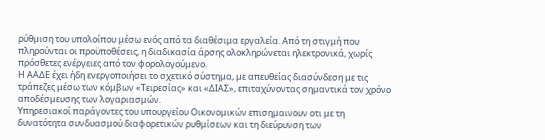ρύθμιση του υπολοίπου μέσω ενός από τα διαθέσιμα εργαλεία. Από τη στιγμή που πληρούνται οι προϋποθέσεις, η διαδικασία άρσης ολοκληρώνεται ηλεκτρονικά, χωρίς πρόσθετες ενέργειες από τον φορολογούμενο.
Η ΑΑΔΕ έχει ήδη ενεργοποιήσει το σχετικό σύστημα, με απευθείας διασύνδεση με τις τράπεζες μέσω των κόμβων «Τειρεσίας» και «ΔΙΑΣ», επιταχύνοντας σημαντικά τον χρόνο αποδέσμευσης των λογαριασμών.
Υπηρεσιακοί παράγοντες του υπουργείου Οικονομικών επισημαινουν οτι με τη δυνατότητα συνδυασμού διαφορετικών ρυθμίσεων και τη διεύρυνση των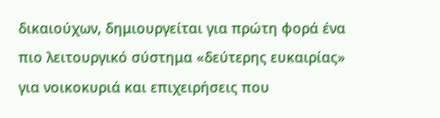δικαιούχων, δημιουργείται για πρώτη φορά ένα πιο λειτουργικό σύστημα «δεύτερης ευκαιρίας» για νοικοκυριά και επιχειρήσεις που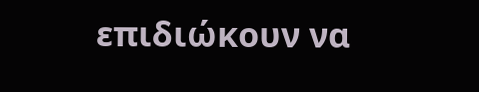επιδιώκουν να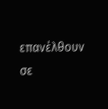επανέλθουν σε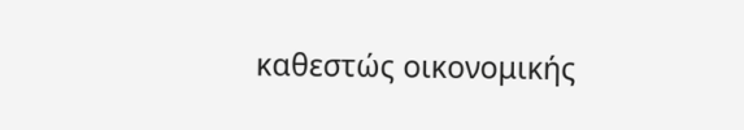καθεστώς οικονομικής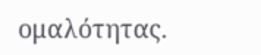ομαλότητας.